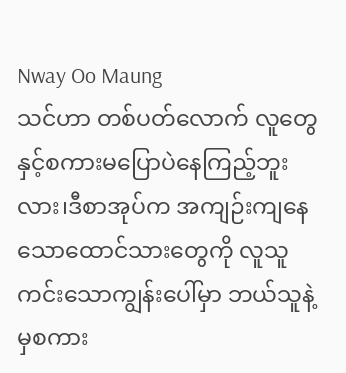Nway Oo Maung
သင်ဟာ တစ်ပတ်လောက် လူတွေနှင့်စကားမပြောပဲနေကြည့်ဘူးလား၊ဒီစာအုပ်က အကျဉ်းကျနေသောထောင်သားတွေကို လူသူကင်းသောကျွန်းပေါ်မှာ ဘယ်သူနဲ့မှစကား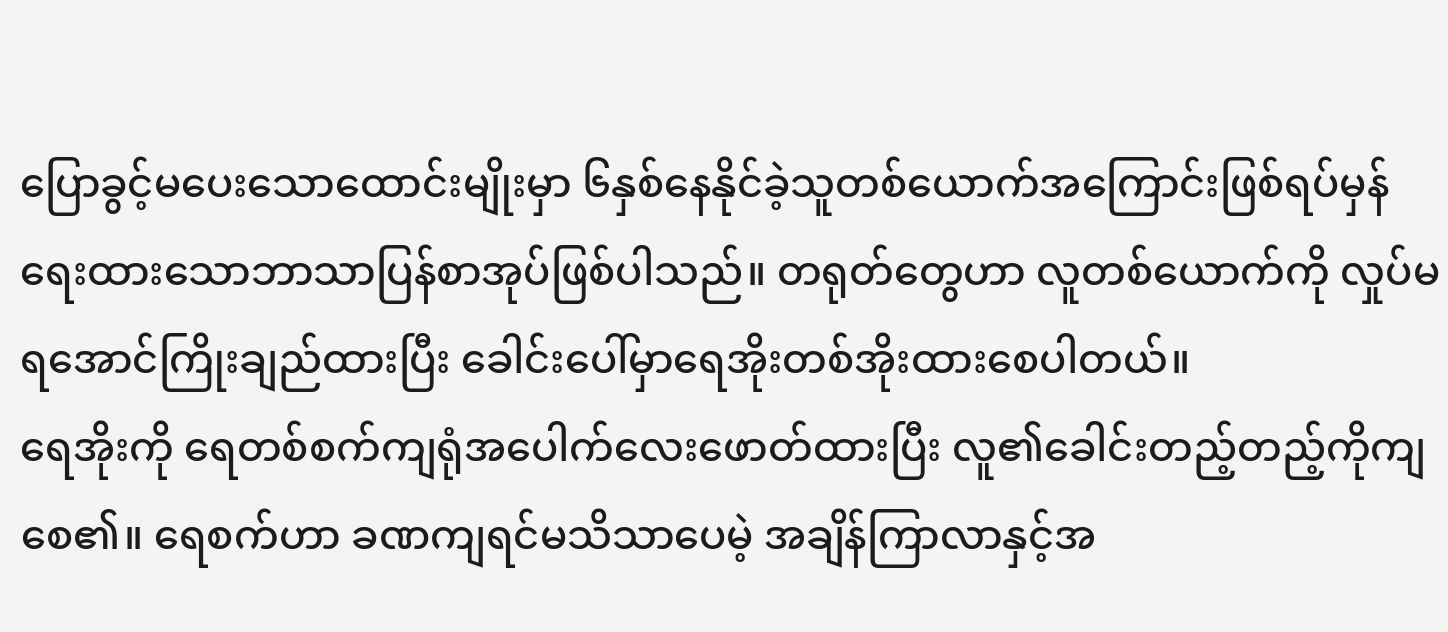ပြောခွင့်မပေးသောထောင်းမျိုးမှာ ၆နှစ်နေနိုင်ခဲ့သူတစ်ယောက်အကြောင်းဖြစ်ရပ်မှန်ရေးထားသောဘာသာပြန်စာအုပ်ဖြစ်ပါသည်။ တရုတ်တွေဟာ လူတစ်ယောက်ကို လှုပ်မရအောင်ကြိုးချည်ထားပြီး ခေါင်းပေါ်မှာရေအိုးတစ်အိုးထားစေပါတယ်။
ရေအိုးကို ရေတစ်စက်ကျရုံအပေါက်လေးဖောတ်ထားပြီး လူ၏ခေါင်းတည့်တည့်ကိုကျစေ၏။ ရေစက်ဟာ ခဏကျရင်မသိသာပေမဲ့ အချိန်ကြာလာနှင့်အ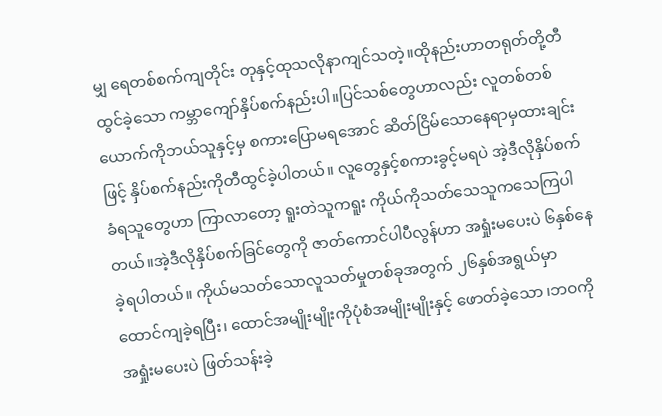မျှ ရေတစ်စက်ကျတိုင်း တုနှင့်ထုသလိုနာကျင်သတဲ့။ထိုနည်းဟာတရုတ်တို့တီထွင်ခဲ့သော ကမ္ဘာကျော်နှိပ်စက်နည်းပါ။ပြင်သစ်တွေဟာလည်း လူတစ်တစ်ယောက်ကိုဘယ်သူနှင့်မှ စကားပြောမရအောင် ဆိတ်ငြိမ်သောနေရာမှထားချင်းဖြင့် နှိပ်စက်နည်းကိုတီထွင်ခဲ့ပါတယ်။ လူတွေနှင့်စကားခွင့်မရပဲ အဲ့ဒီလိုနှိပ်စက်ခံရသူတွေဟာ ကြာလာတော့ ရူးတဲသူကရူး ကိုယ်ကိုသတ်သေသူကသေကြပါတယ်။အဲ့ဒီလိုနှိပ်စက်ခြင်တွေကို ဇာတ်ကောင်ပါပီလွန်ဟာ အရှုံးမပေးပဲ ၆နှစ်နေခဲ့ရပါတယ်။ ကိုယ်မသတ်သောလူသတ်မှုတစ်ခုအတွက် ၂၆နှစ်အရွယ်မှာထောင်ကျခဲ့ရပြီး၊ ထောင်အမျိုးမျိုးကိုပုံစံအမျိုးမျိုးနှင့် ဖောတ်ခဲ့သော ၊ဘဝကိုအရှုံးမပေးပဲ ဖြတ်သန်းခဲ့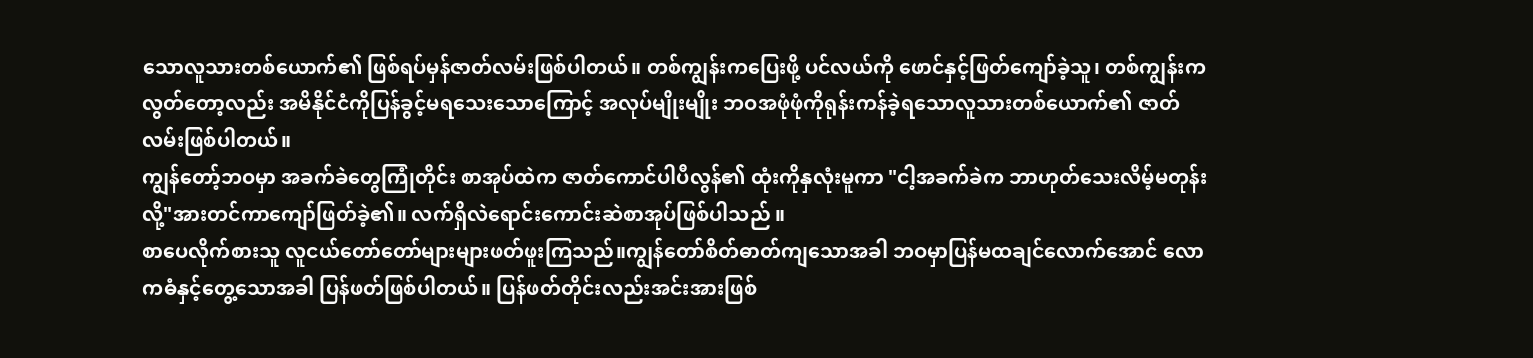သောလူသားတစ်ယောက်၏ ဖြစ်ရပ်မှန်ဇာတ်လမ်းဖြစ်ပါတယ်။ တစ်ကျွန်းကပြေးဖို့ ပင်လယ်ကို ဖောင်နှင့်ဖြတ်ကျော်ခဲ့သူ၊ တစ်ကျွန်းကလွတ်တော့လည်း အမိနိုင်ငံကိုပြန်ခွင့်မရသေးသောကြောင့် အလုပ်မျိုးမျိုး ဘဝအဖုံဖုံကိုရုန်းကန်ခဲ့ရသောလူသားတစ်ယောက်၏ ဇာတ်လမ်းဖြစ်ပါတယ်။
ကျွန်တော့်ဘဝမှာ အခက်ခဲတွေကြုံတိုင်း စာအုပ်ထဲက ဇာတ်ကောင်ပါပီလွန်၏ ထုံးကိုနှလုံးမူကာ "ငါ့အခက်ခဲက ဘာဟုတ်သေးလိမ့်မတုန်းလို့"အားတင်ကာကျော်ဖြတ်ခဲ့၏။ လက်ရှိလဲရောင်းကောင်းဆဲစာအုပ်ဖြစ်ပါသည် ။
စာပေလိုက်စားသူ လူငယ်တော်တော်များများဖတ်ဖူးကြသည်။ကျွန်တော်စိတ်ဓာတ်ကျသောအခါ ဘဝမှာပြန်မထချင်လောက်အောင် လောကဓံနှင့်တွေ့သောအခါ ပြန်ဖတ်ဖြစ်ပါတယ်။ ပြန်ဖတ်တိုင်းလည်းအင်းအားဖြစ်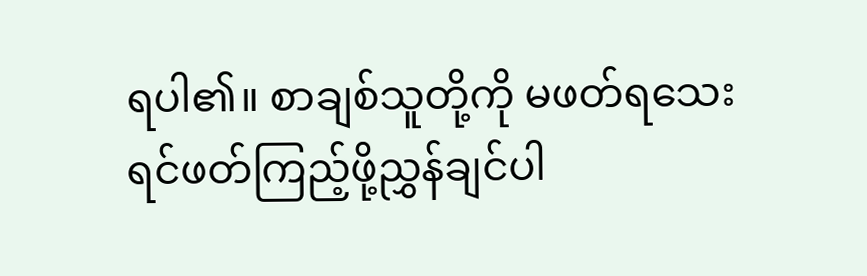ရပါ၏။ စာချစ်သူတို့ကို မဖတ်ရသေးရင်ဖတ်ကြည့်ဖို့ညွှန်ချင်ပါ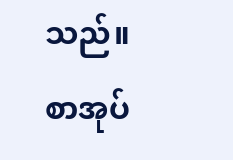သည်။
စာအုပ်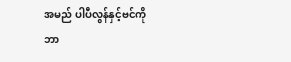အမည် ပါပီလွန်နှင့်ဗင်ကို
ဘာ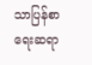သာပြန်စာရေးဆရာ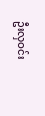ဦးလှဝင်း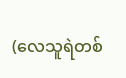(လေသူရဲတစ်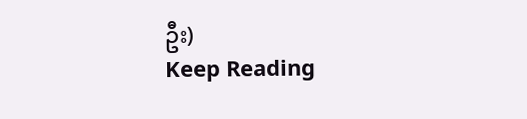ဦး)
Keep Reading